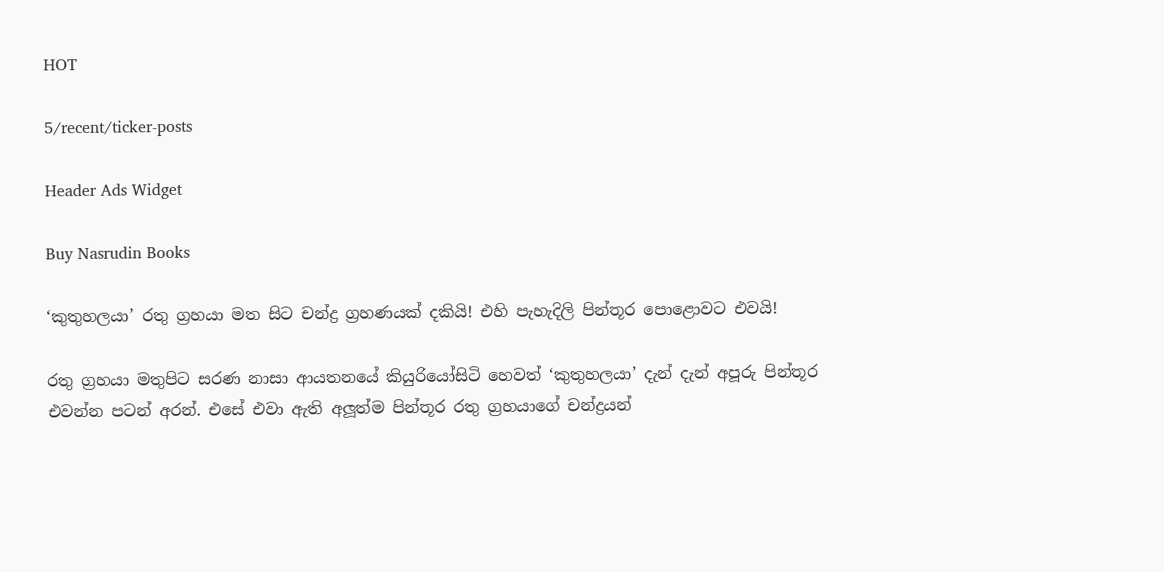HOT

5/recent/ticker-posts

Header Ads Widget

Buy Nasrudin Books

‘කුතුහලයා’ රතු ග්‍රහයා මත සිට චන්ද්‍ර ග්‍රහණයක් දකියි! එහි පැහැදිලි පින්තූර පොළොවට එවයි!

රතු ග්‍රහයා මතුපිට සරණ නාසා ආයතනයේ කියුරියෝසිටි හෙවත් ‘කුතුහලයා’ දැන් දැන් අපූරු පින්තූර එවන්න පටන් අරන්. එසේ එවා ඇති අලූත්ම පින්තූර රතු ග්‍රහයාගේ චන්ද්‍රයන්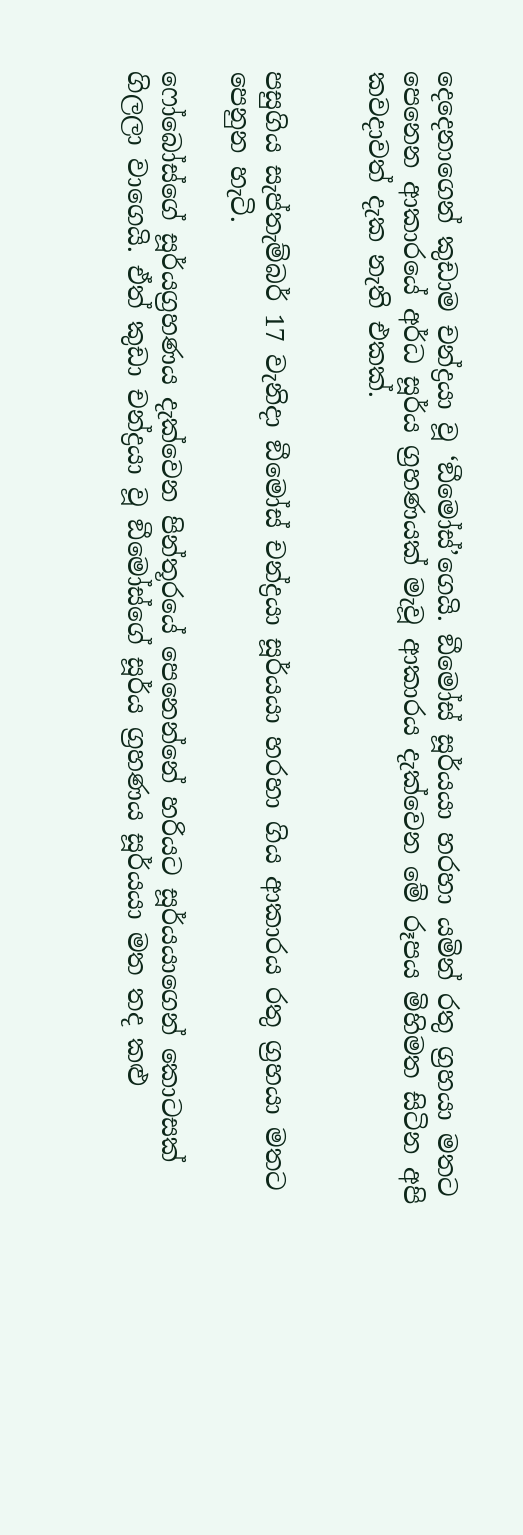දෙදෙනාගෙන් කුඩාම චන්ද්‍රයා වූ ‘ඞීමෝස්’ගෙයි. ඞීමෝස් සූර්යයා හරහා යමින් රතු ග්‍රහයා මතට පෙනෙන ආකාරයේ අර්ධ සූර්ය ග්‍රහණයක් මැවූ ආකාරය දැක්වෙන මේ රූපය මිහිමත සිටින අපි කවදාවත් දැක නැති එකක්.


පසුගිය සැප්තැම්බර් 17 වැනිදා ඞීමෝස් චන්ද්‍රයා සූර්යයා හරහා ගිය ආකාරය රතු ග්‍රහයා මතට පෙනුන හැටි.

ෆෝබෝස්ගේ සූර්යග්‍රහණය දැක්වෙන පින්තූරයේ පෙනෙන්නේ හරියට සූර්යයාගෙන් කොටසක් ගිලලා වාගෙයි. ඒත් කුඩා චන්ද්‍රයා වූ ඞීමෝස්ගේ සූර්ය ග්‍රහණය සූර්යයා මත තද කළු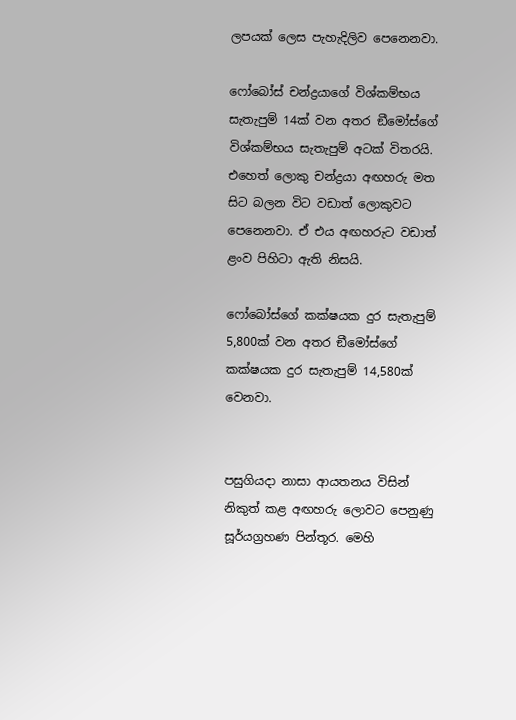ලපයක් ලෙස පැහැදිලිව පෙනෙනවා.

ෆෝබෝස් චන්ද්‍රයාගේ විශ්කම්භය සැතැපුම් 14ක් වන අතර ඞීමෝස්ගේ විශ්කම්භය සැතැපුම් අටක් විතරයි. එහෙත් ලොකු චන්ද්‍රයා අඟහරු මත සිට බලන විට වඩාත් ලොකුවට පෙනෙනවා. ඒ එය අඟහරුට වඩාත් ළංව පිහිටා ඇති නිසයි.

ෆෝබෝස්ගේ කක්ෂයක දුර සැතැපුම් 5,800ක් වන අතර ඞීමෝස්ගේ කක්ෂයක දුර සැතැපුම් 14,580ක් වෙනවා.


පසුගියදා නාසා ආයතනය විසින් නිකුත් කළ අඟහරු ලොවට පෙනුණු සූර්යග්‍රහණ පින්තූර. මෙහි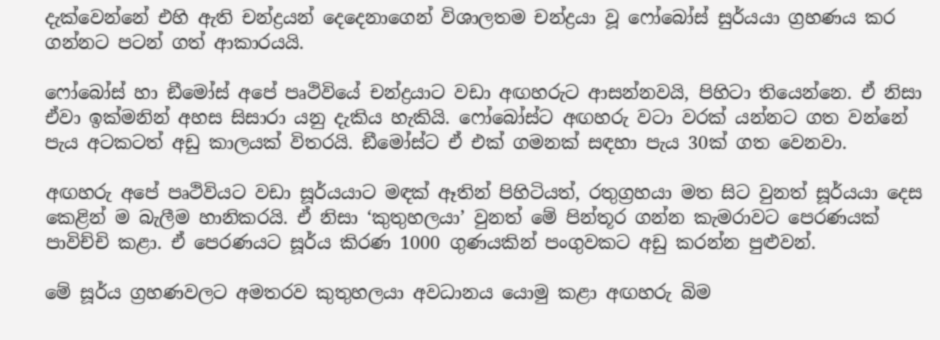දැක්වෙන්නේ එහි ඇති චන්ද්‍රයන් දෙදෙනාගෙන් විශාලතම චන්ද්‍රයා වූ ෆෝබෝස් සුර්යයා ග්‍රහණය කර ගන්නට පටන් ගත් ආකාරයයි.

ෆෝබෝස් හා ඞීමෝස් අපේ පෘථිවියේ චන්ද්‍රයාට වඩා අඟහරුට ආසන්නවයි, පිහිටා තියෙන්නෙ. ඒ නිසා ඒවා ඉක්මනින් අහස සිසාරා යනු දැකිය හැකියි. ෆෝබෝස්ට අඟහරු වටා වරක් යන්නට ගත වන්නේ පැය අටකටත් අඩු කාලයක් විතරයි. ඞීමෝස්ට ඒ එක් ගමනක් සඳහා පැය 30ක් ගත වෙනවා.

අඟහරු අපේ පෘථිවියට වඩා සූර්යයාට මඳක් ඈතින් පිහිටියත්, රතුග්‍රහයා මත සිට වුනත් සූර්යයා දෙස කෙළින් ම බැලීම හානිකරයි. ඒ නිසා ‘කුතුහලයා’ වුනත් මේ පින්තූර ගන්න කැමරාවට පෙරණයක් පාවිච්චි කළා. ඒ පෙරණයට සූර්ය කිරණ 1000 ගුණයකින් පංගුවකට අඩු කරන්න පුළුවන්.

මේ සූර්ය ග්‍රහණවලට අමතරව කුතුහලයා අවධානය යොමු කළා අඟහරු බිම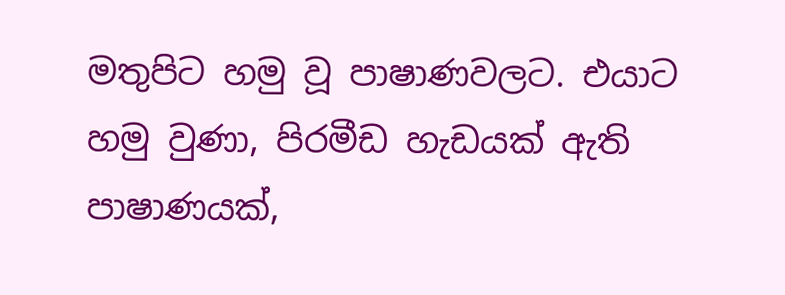මතුපිට හමු වූ පාෂාණවලට. එයාට හමු වුණා, පිරමීඩ හැඩයක් ඇති පාෂාණයක්,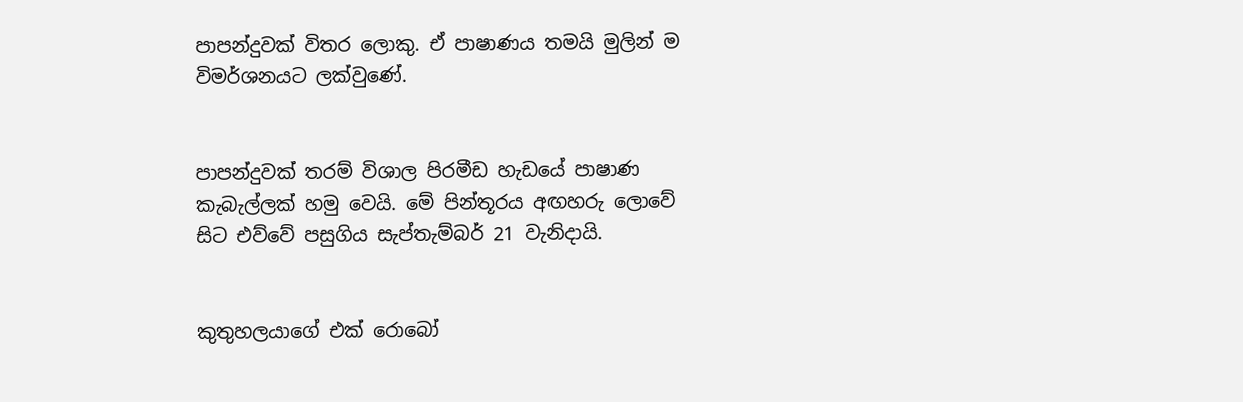පාපන්දුවක් විතර ලොකු. ඒ පාෂාණය තමයි මුලින් ම විමර්ශනයට ලක්වුණේ.


පාපන්දුවක් තරම් විශාල පිරමීඩ හැඩයේ පාෂාණ කැබැල්ලක් හමු වෙයි. මේ පින්තූරය අඟහරු ලොවේ සිට එව්වේ පසුගිය සැප්තැම්බර් 21 වැනිදායි.


කුතුහලයාගේ එක් රොබෝ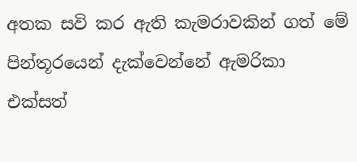අතක සවි කර ඇති කැමරාවකින් ගත් මේ පින්තූරයෙන් දැක්වෙන්නේ ඇමරිකා එක්සත්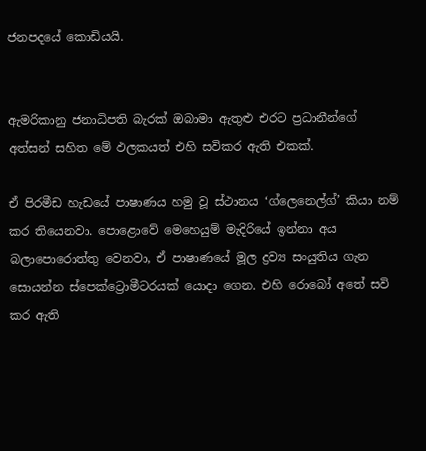ජනපදයේ කොඩියයි.


ඇමරිකානු ජනාධිපති බැරක් ඔබාමා ඇතුළු එරට ප්‍රධානීන්ගේ අත්සන් සහිත මේ ඵලකයත් එහි සවිකර ඇති එකක්.

ඒ පිරමීඩ හැඩයේ පාෂාණය හමු වූ ස්ථානය ‘ග්ලෙනෙල්ග්’ කියා නම් කර තියෙනවා. පොළොවේ මෙහෙයුම් මැදිරියේ ඉන්නා අය බලාපොරොත්තු වෙනවා, ඒ පාෂාණයේ මූල ද්‍රව්‍ය සංයුතිය ගැන සොයන්න ස්පෙක්ට්‍රොමීටරයක් යොදා ගෙන. එහි රොබෝ අතේ සවි කර ඇති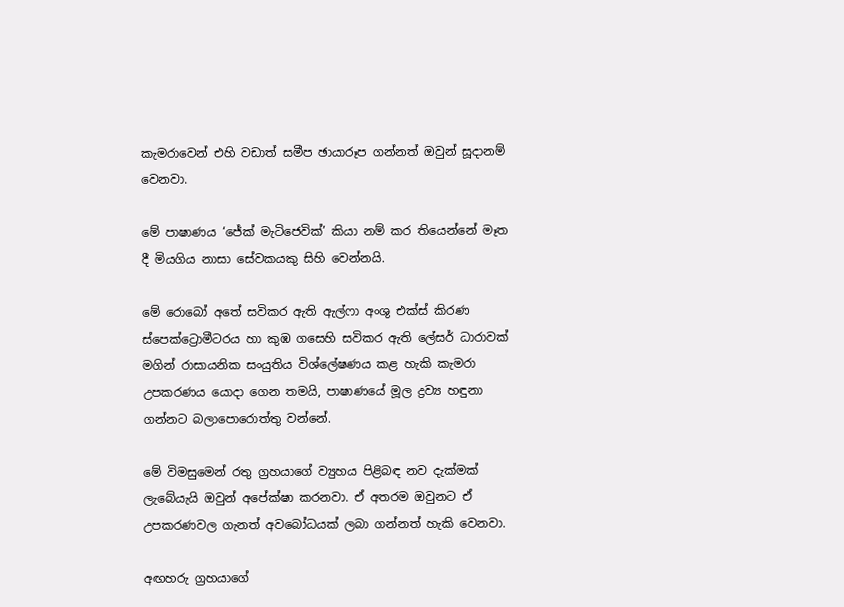කැමරාවෙන් එහි වඩාත් සමීප ඡායාරූප ගන්නත් ඔවුන් සූදානම් වෙනවා.

මේ පාෂාණය ‘ජේක් මැටිජෙවික්’ කියා නම් කර තියෙන්නේ මෑත දී මියගිය නාසා සේවකයකු සිහි වෙන්නයි.

මේ රොබෝ අතේ සවිකර ඇති ඇල්ෆා අංශු එක්ස් කිරණ ස්පෙක්ට්‍රොමීටරය හා කුඹ ගසෙහි සවිකර ඇති ලේසර් ධාරාවක් මගින් රාසායනික සංයුතිය විශ්ලේෂණය කළ හැකි කැමරා උපකරණය යොදා ගෙන තමයි, පාෂාණයේ මූල ද්‍රව්‍ය හඳුනා ගන්නට බලාපොරොත්තු වන්නේ.

මේ විමසුමෙන් රතු ග්‍රහයාගේ ව්‍යුහය පිළිබඳ නව දැක්මක් ලැබේයැයි ඔවුන් අපේක්ෂා කරනවා. ඒ අතරම ඔවුනට ඒ උපකරණවල ගැනත් අවබෝධයක් ලබා ගන්නත් හැකි වෙනවා.

අඟහරු ග්‍රහයාගේ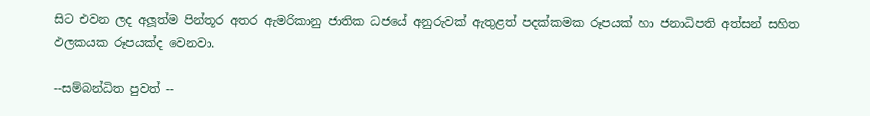සිට එවන ලද අලූත්ම පින්තූර අතර ඇමරිකානු ජාතික ධජයේ අනුරුවක් ඇතුළත් පදක්කමක රූපයක් හා ජනාධිපති අත්සන් සහිත ඵලකයක රූපයක්ද වෙනවා.

--සම්බන්ධිත පුවත් --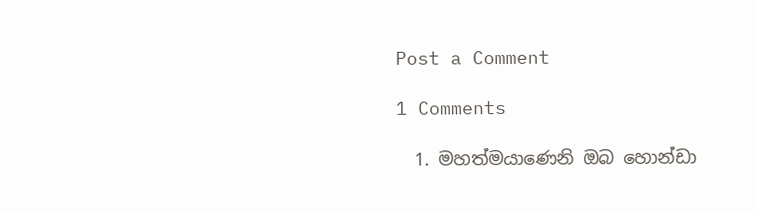Post a Comment

1 Comments

  1. මහත්මයාණෙනි ඔබ හොන්ඩා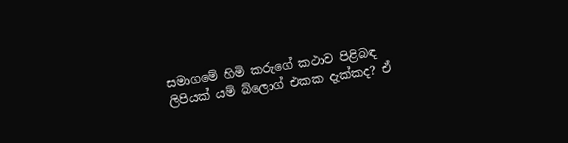සමාගමේ හිමි කරුගේ කථාව පිළිබඳ ලිපියක් යම් බ්ලොග් එකක දැක්කද? ඒ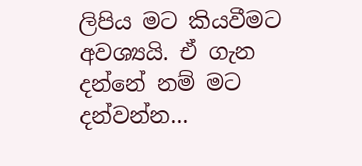ලිපිය මට කියවීමට අවශ්‍යයි. ඒ ගැන දන්නේ නම් මට දන්වන්න...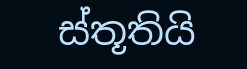ස්තූතියි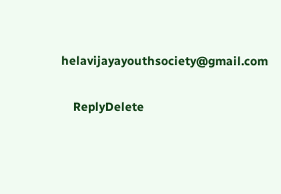helavijayayouthsociety@gmail.com

    ReplyDelete